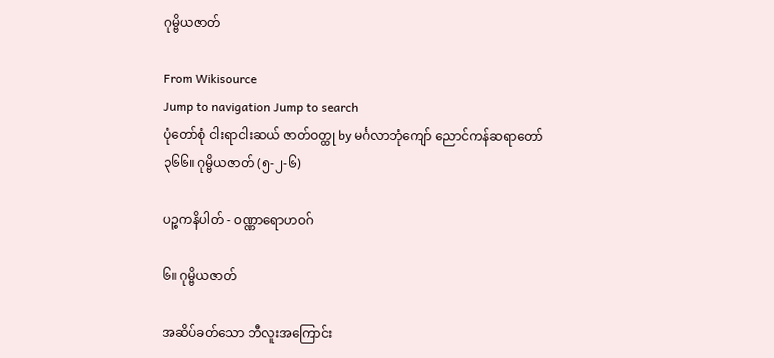ဂုမ္ဗိယဇာတ်

From Wikisource
Jump to navigation Jump to search
ပုံတော်စုံ ငါးရာငါးဆယ် ဇာတ်ဝတ္ထု by မင်္ဂလာဘုံကျော် ညောင်ကန်ဆရာတော်
၃၆၆။ ဂုမ္ဗိယဇာတ် (၅-၂-၆)

ပဉ္စကနိပါတ် - ဝဏ္ဏာရောဟဝဂ်

၆။ ဂုမ္ဗိယဇာတ်

အဆိပ်ခတ်သော ဘီလူးအကြောင်း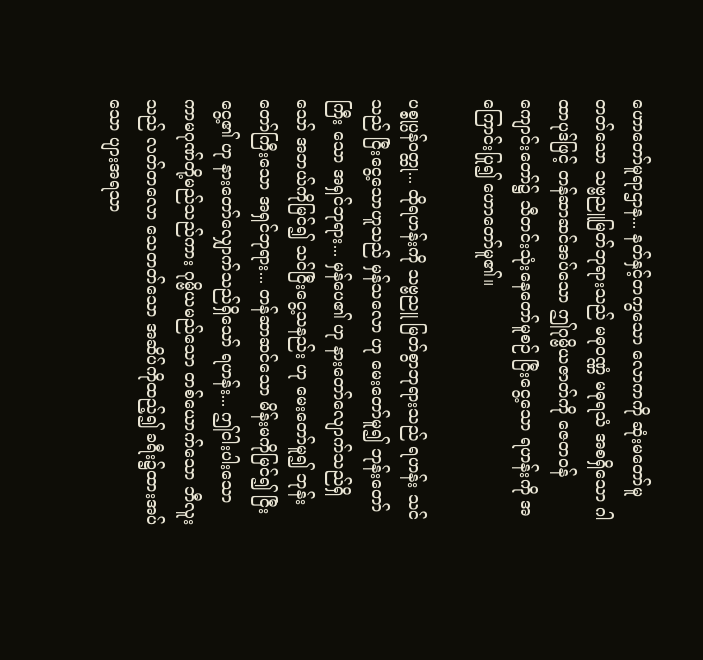ဟောတော်မူရာဌာန... နတ်နှင့်တကွသော လောကကို ဆုံးမတော်မူတတ်သော သဗ္ဗညူမြတ်ဘုရားသည် မဓုဝဏ္ဏံ မဓုရသံ အစရှိသော ဂါထာပုဒ်ဖြင့် တန်ဆာဆင်အပ်သော ဤဂုမ္ဗိယဇာတ်ကို ဇေတဝန် ကျောင်းတော်၌ သီတင်းသုံးနေတော်မူစဉ် ငြီးငွေ့သော ရဟန်းကို အကြောင်းပြု၍ ဟောတော်မူ၏။

ပစ္စုပ္ပန်ဝတ္ထု... ထိုရဟန်းကို သဗ္ဗညူ မြတ်စွာဘုရားသည် ရဟန်း သင်သည် ငြီးငွေ့သောဟူသည် မှန်သလော ဟု မေးတော်မူ၍ ဘုန်းတော်ကြီး သော အရှင်ဘုရား... မှန်ပေ၏ ဟု နားတော်လျောက်သည်ရှိသော် အဘယ်ကိုမြင်၍ သင်ငြီးငွေ့သနည်း ဟု မေးတော်မူ၍ ဘုန်းတော်ကြီးသော အရှင်ဘုရား... တန်ဆာဆင်သော မိန်းမကိုမြင်၍ ငြီးငွေ့၏ ဟု နားတော်လျှောက်သည်ရှိသော် ရဟန်း... ဤငါးပါးသော ကာမဂုဏ်တို့မည်သည်ကား ဂုမ္ဗိယမည်သော တစ်ယောက်သော ဘီလူးသည် လတ်တလော သေတတ်သော အဆိပ်ကိုထည့်၍ ခရီး၌ထားအပ်သော ပျားအရသာ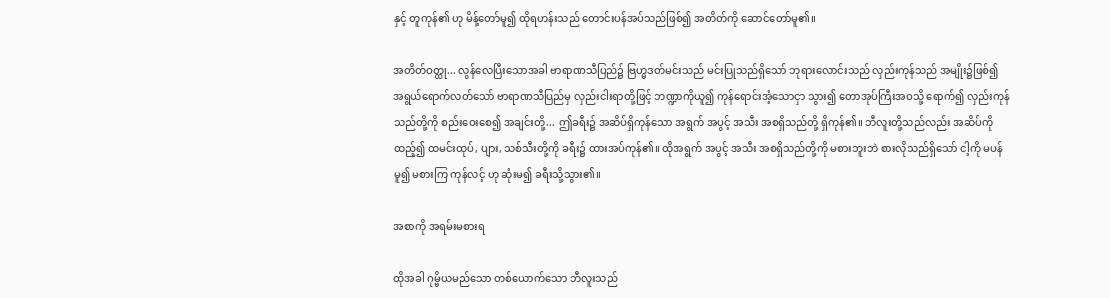နှင့် တူကုန်၏ ဟု မိန့်တော်မူ၍ ထိုရဟန်းသည် တောင်းပန်အပ်သည်ဖြစ်၍ အတိတ်ကို ဆောင်တော်မူ၏။

အတိတ်ဝတ္ထု... လွန်လေပြီးသောအခါ ဗာရာဏသီပြည်၌ ဗြဟ္မဒတ်မင်းသည် မင်းပြုသည်ရှိသော် ဘုရားလောင်းသည် လှည်းကုန်သည် အမျိုး၌ဖြစ်၍ အရွယ်ရောက်လတ်သော် ဗာရာဏသီပြည်မှ လှည်းငါးရာတို့ဖြင့် ဘဏ္ဍာကိုယူ၍ ကုန်ရောင်းအံ့သောငှာ သွား၍ တောအုပ်ကြီးအဝသို့ ရောက်၍ လှည်းကုန်သည်တို့ကို စည်းဝေးစေ၍ အချင်းတို့... ဤခရီး၌ အဆိပ်ရှိကုန်သော အရွက် အပွင့် အသီး အစရှိသည်တို့ ရှိကုန်၏။ ဘီလူးတို့သည်လည်း အဆိပ်ကိုထည့်၍ ထမင်းထုပ်, ပျား, သစ်သီးတို့ကို ခရီး၌ ထားအပ်ကုန်၏။ ထိုအရွက် အပွင့် အသီး အစရှိသည်တို့ကို မစားဘူးဘဲ စားလိုသည်ရှိသော် ငါ့ကို မပန်မူ၍ မစားကြ ကုန်လင့် ဟု ဆုံးမ၍ ခရီးသို့သွား၏။

အစာကို အရမ်းမစားရ

ထိုအခါ ဂုမ္ဗိယမည်သော တစ်ယောက်သော ဘီလူးသည်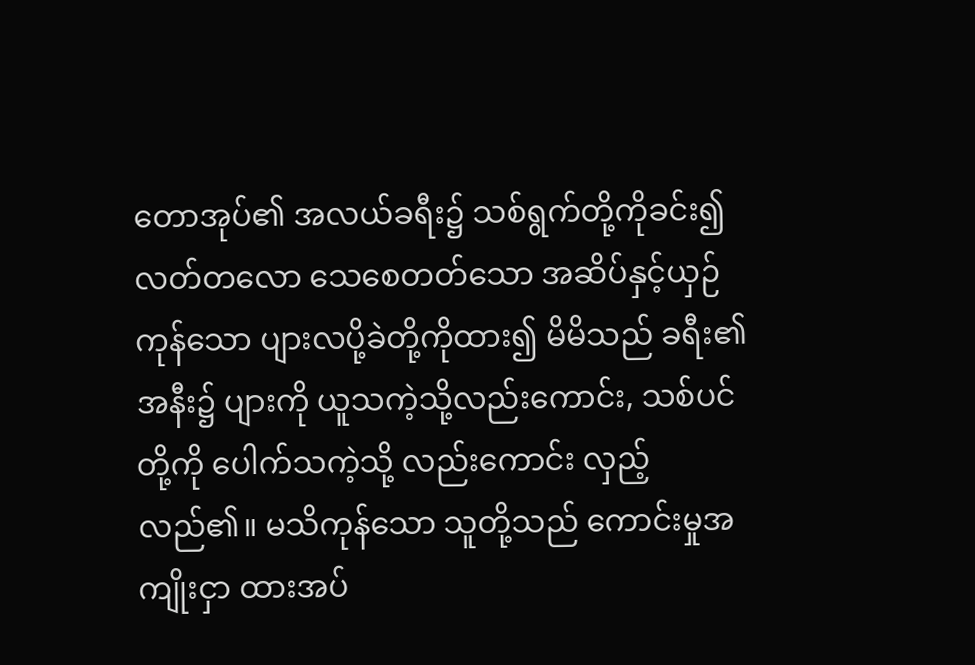တောအုပ်၏ အလယ်ခရီး၌ သစ်ရွက်တို့ကိုခင်း၍ လတ်တလော သေစေတတ်သော အဆိပ်နှင့်ယှဉ်ကုန်သော ပျားလပို့ခဲတို့ကိုထား၍ မိမိသည် ခရီး၏အနီး၌ ပျားကို ယူသကဲ့သို့လည်းကောင်း, သစ်ပင်တို့ကို ပေါက်သကဲ့သို့ လည်းကောင်း လှည့်လည်၏။ မသိကုန်သော သူတို့သည် ကောင်းမှုအကျိုးငှာ ထားအပ်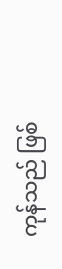ကုန်သည် ဖြစ်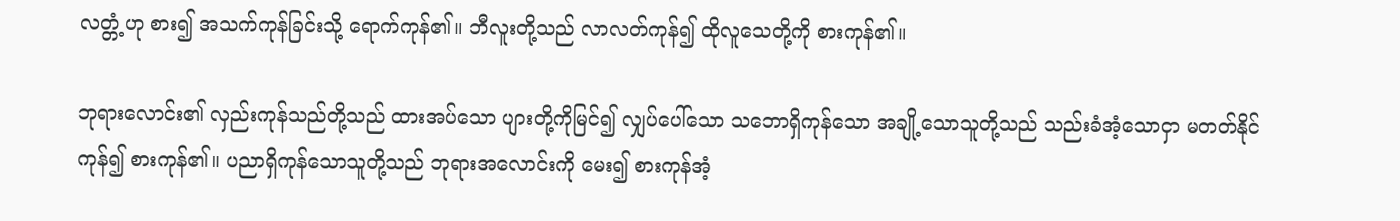လတ္တံ့ဟု စား၍ အသက်ကုန်ခြင်းသို့ ရောက်ကုန်၏။ ဘီလူးတို့သည် လာလတ်ကုန်၍ ထိုလူသေတို့ကို စားကုန်၏။

ဘုရားလောင်း၏ လှည်းကုန်သည်တို့သည် ထားအပ်သော ပျားတို့ကိုမြင်၍ လျှပ်ပေါ်သော သဘောရှိကုန်သော အချို့သောသူတို့သည် သည်းခံအံ့သောငှာ မတတ်နိုင်ကုန်၍ စားကုန်၏။ ပညာရှိကုန်သောသူတို့သည် ဘုရားအလောင်းကို မေး၍ စားကုန်အံ့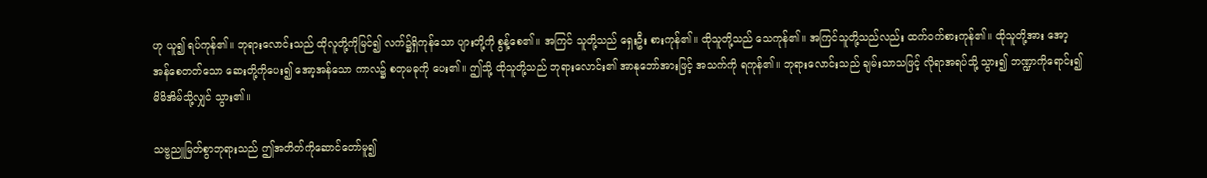ဟု ယူ၍ ရပ်ကုန်၏။ ဘုရားလောင်းသည် ထိုလူတို့ကိုမြင်၍ လက်၌ရှိကုန်သော ပျားတို့ကို စွန့်စေ၏။ အကြင် သူတို့သည် ရှေးဦး စားကုန်၏။ ထိုသူတို့သည် သေကုန်၏။ အကြင်သူတို့သည်လည်း ထက်ဝက်စားကုန်၏။ ထိုသူတို့အား အော့အန်စေတတ်သော ဆေးတို့ကိုပေး၍ အော့အန်သော ကာလ၌ စတုမဓုကို ပေး၏။ ဤသို့ ထိုသူတို့သည် ဘုရားလောင်း၏ အာနုဘော်အားဖြင့် အသက်ကို ရကုန်၏။ ဘုရားလောင်းသည် ချမ်းသာသဖြင့် လိုရာအရပ်သို့ သွား၍ ဘဏ္ဍာကိုရောင်း၍ မိမိအိမ်သို့လျှင် သွား၏။

သဗ္ဗညူမြတ်စွာဘုရားသည် ဤအတိတ်ကိုဆောင်တော်မူ၍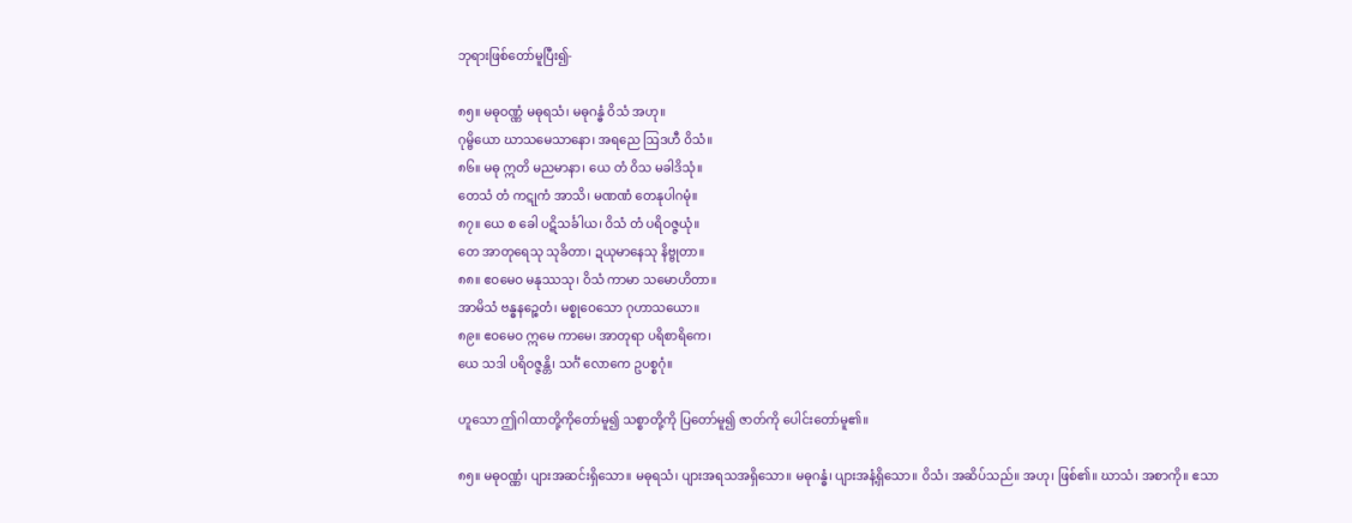ဘုရားဖြစ်တော်မူပြီး၍-

၈၅။ မဓုဝဏ္ဏံ မဓုရသံ၊ မဓုဂန္ဓံ ဝိသံ အဟု။
ဂုမ္ဗိယော ဃာသမေသာနော၊ အရညေ ဩဒဟီ ဝိသံ။
၈၆။ မဓု ဣတိ မညမာနာ၊ ယေ တံ ဝိသ မခါဒိသုံ။
တေသံ တံ ကဋုကံ အာသိ၊ မဏဏံ တေနုပါဂမုံ။
၈၇။ ယေ စ ခေါ ပဋိသင်္ခါယ၊ ဝိသံ တံ ပရိဝဇ္ဇယုံ။
တေ အာတုရေသု သုခိတာ၊ ဍယုမာနေသု နိဗ္ဗုတာ။
၈၈။ ဧဝမေဝ မနုဿသု၊ ဝိသံ ကာမာ သမောဟိတာ။
အာမိသံ ဗန္ဓနဉ္စေတံ၊ မစ္စုဝေသော ဂုဟာသယော။
၈၉။ ဧဝမေဝ ဣမေ ကာမေ၊ အာတုရာ ပရိစာရိကေ၊
ယေ သဒါ ပရိဝဇ္ဇန္တိ၊ သင်္ဂံ လောကေ ဥပစ္စဂုံ။

ဟူသော ဤဂါထာတို့ကိုတော်မူ၍ သစ္စာတို့ကို ပြတော်မူ၍ ဇာတ်ကို ပေါင်းတော်မူ၏။

၈၅။ မဓုဝဏ္ဏံ၊ ပျားအဆင်းရှိသော။ မဓုရသံ၊ ပျားအရသအရှိသော။ မဓုဂန္ဓံ၊ ပျားအနံ့ရှိသော။ ဝိသံ၊ အဆိပ်သည်။ အဟု၊ ဖြစ်၏။ ဃာသံ၊ အစာကို။ ဧသာ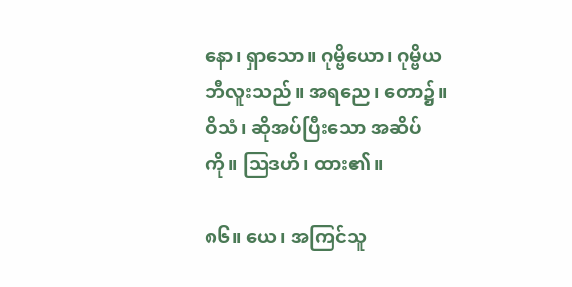နော၊ ရှာသော။ ဂုမ္ဗိယော၊ ဂုမ္ဗိယဘီလူးသည်။ အရညေ၊ တော၌။ ဝိသံ၊ ဆိုအပ်ပြီးသော အဆိပ်ကို။ ဩဒဟိ၊ ထား၏။

၈၆။ ယေ၊ အကြင်သူ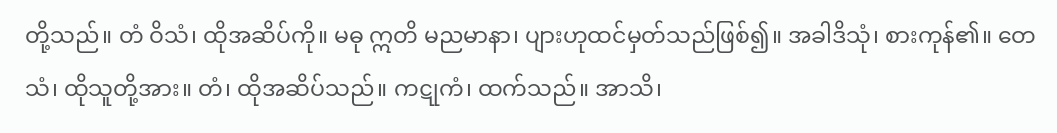တို့သည်။ တံ ဝိသံ၊ ထိုအဆိပ်ကို။ မဓု ဣတိ မညမာနာ၊ ပျားဟုထင်မှတ်သည်ဖြစ်၍။ အခါဒိသုံ၊ စားကုန်၏။ တေသံ၊ ထိုသူတို့အား။ တံ၊ ထိုအဆိပ်သည်။ ကဋုကံ၊ ထက်သည်။ အာသိ၊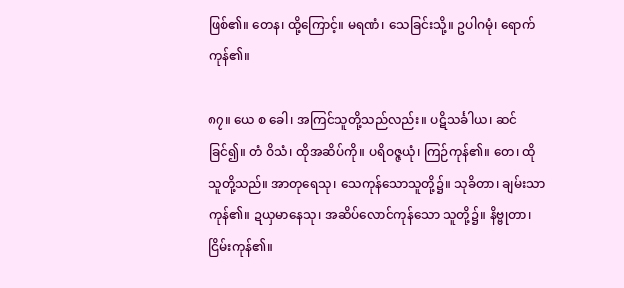ဖြစ်၏။ တေန၊ ထို့ကြောင့်။ မရဏံ၊ သေခြင်းသို့။ ဥပါဂမုံ၊ ရောက်ကုန်၏။

၈၇။ ယေ စ ခေါ၊ အကြင်သူတို့သည်လည်း။ ပဋိသင်္ခါယ၊ ဆင်ခြင်၍။ တံ ဝိသံ၊ ထိုအဆိပ်ကို။ ပရိဝဇ္ဇယုံ၊ ကြဉ်ကုန်၏။ တေ၊ ထိုသူတို့သည်။ အာတုရေသု၊ သေကုန်သောသူတို့၌။ သုခိတာ၊ ချမ်းသာကုန်၏။ ဍယှမာနေသု၊ အဆိပ်လောင်ကုန်သော သူတို့၌။ နိဗ္ဗုတာ၊ ငြိမ်းကုန်၏။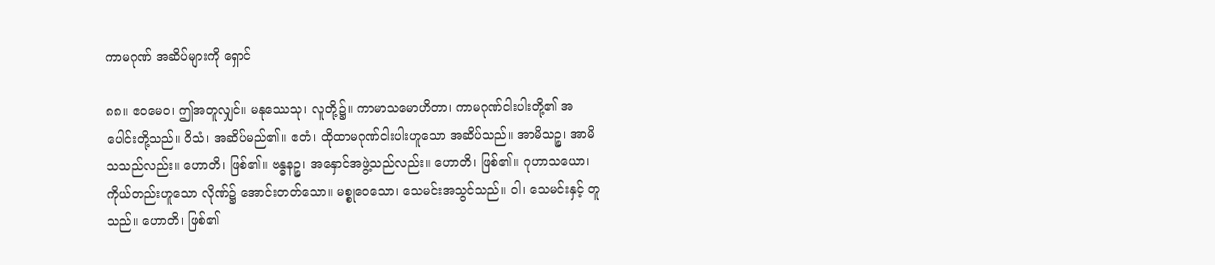ကာမဂုဏ် အဆိပ်များကို ရှောင်

၈၈။ ဧဝမေဝ၊ ဤအတူလျှင်။ မနုဿေသု၊ လူတို့၌။ ကာမာသမောဟိတာ၊ ကာမဂုဏ်ငါးပါးတို့၏ အပေါင်းတို့သည်။ ဝိသံ၊ အဆိပ်မည်၏။ ဧတံ၊ ထိုထာမဂုဏ်ငါးပါးဟူသော အဆိပ်သည်။ အာမိသဉ္စ၊ အာမိသသည်လည်း။ ဟောတိ၊ ဖြစ်၏။ ဗန္ဓနဉ္စ၊ အနှောင်အဖွဲ့သည်လည်း။ ဟောတိ၊ ဖြစ်၏။ ဂုဟာသယော၊ ကိုယ်တည်းဟူသော လိုဏ်၌ အောင်းတတ်သော။ မစ္စုဝေသော၊ သေမင်းအသွင်သည်။ ဝါ၊ သေမင်းနှင့် တူသည်။ ဟောတိ၊ ဖြစ်၏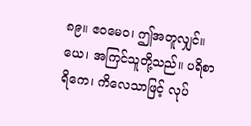၈၉။ ဧဝမေဝ၊ ဤအတူလျှင်။ ယေ၊ အကြင်သူတို့သည်။ ပရိစာရိကေ၊ ကိလေသာဖြင့် လုပ်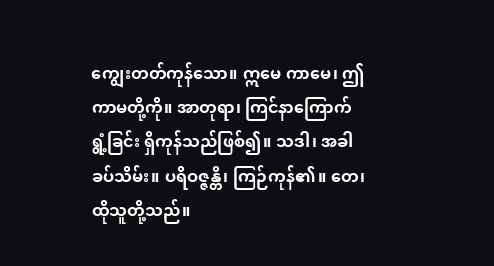ကျွေးတတ်ကုန်သော။ ဣမေ ကာမေ၊ ဤကာမတို့ကို။ အာတုရာ၊ ကြင်နာကြောက်ရွံ့ခြင်း ရှိကုန်သည်ဖြစ်၍။ သဒါ၊ အခါခပ်သိမ်း။ ပရိဝဇ္ဇန္တိ၊ ကြဉ်ကုန်၏။ တေ၊ ထိုသူတို့သည်။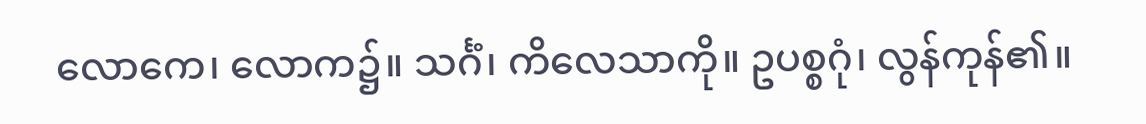လောကေ၊ လောက၌။ သင်္ဂံ၊ ကိလေသာကို။ ဥပစ္စဂုံ၊ လွန်ကုန်၏။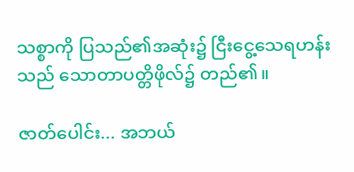သစ္စာကို ပြသည်၏အဆုံး၌ ငြီးငွေ့သေရဟန်းသည် သောတာပတ္တိဖိုလ်၌ တည်၏။

ဇာတ်ပေါင်း... အဘယ်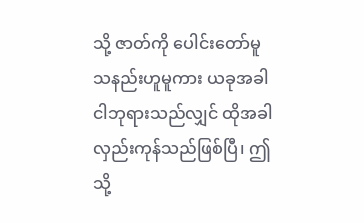သို့ ဇာတ်ကို ပေါင်းတော်မူသနည်းဟူမူကား ယခုအခါ ငါဘုရားသည်လျှင် ထိုအခါ လှည်းကုန်သည်ဖြစ်ပြီ၊ ဤသို့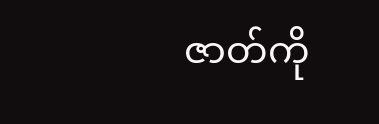ဇာတ်ကို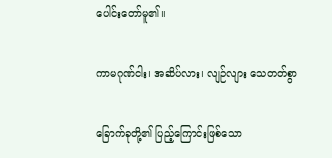ပေါင်းတော်မူ၏။

ကာမဂုဏ်ငါး၊ အဆိပ်လား၊ လျဉ်လျား သေတတ်စွာ

ခြောက်ခုတို့၏ ပြည့်ကြောင်းဖြစ်သော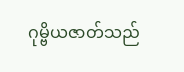ဂုမ္ဗိယဇာတ်သည်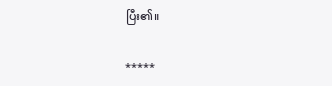ပြီး၏။

*****